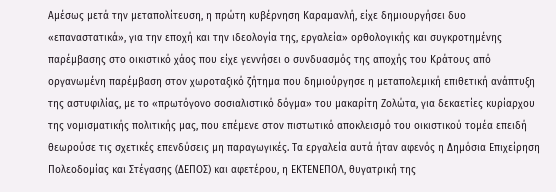Αμέσως μετά την μεταπολίτευση, η πρώτη κυβέρνηση Καραμανλή, είχε δημιουργήσει δυο «επαναστατικά», για την εποχή και την ιδεολογία της, εργαλεία» ορθολογικής και συγκροτημένης παρέμβασης στο οικιστικό χάος που είχε γεννήσει ο συνδυασμός της αποχής του Κράτους από οργανωμένη παρέμβαση στον χωροταξικό ζήτημα που δημιούργησε η μεταπολεμική επιθετική ανάπτυξη της αστυφιλίας, με το «πρωτόγονο σοσιαλιστικό δόγμα» του μακαρίτη Ζολώτα, για δεκαετίες κυρίαρχου της νομισματικής πολιτικής μας, που επέμενε στον πιστωτικό αποκλεισμό του οικιστικού τομέα επειδή θεωρούσε τις σχετικές επενδύσεις μη παραγωγικές. Τα εργαλεία αυτά ήταν αφενός η Δημόσια Επιχείρηση Πολεοδομίας και Στέγασης (ΔΕΠΟΣ) και αφετέρου, η ΕΚΤΕΝΕΠΟΛ, θυγατρική της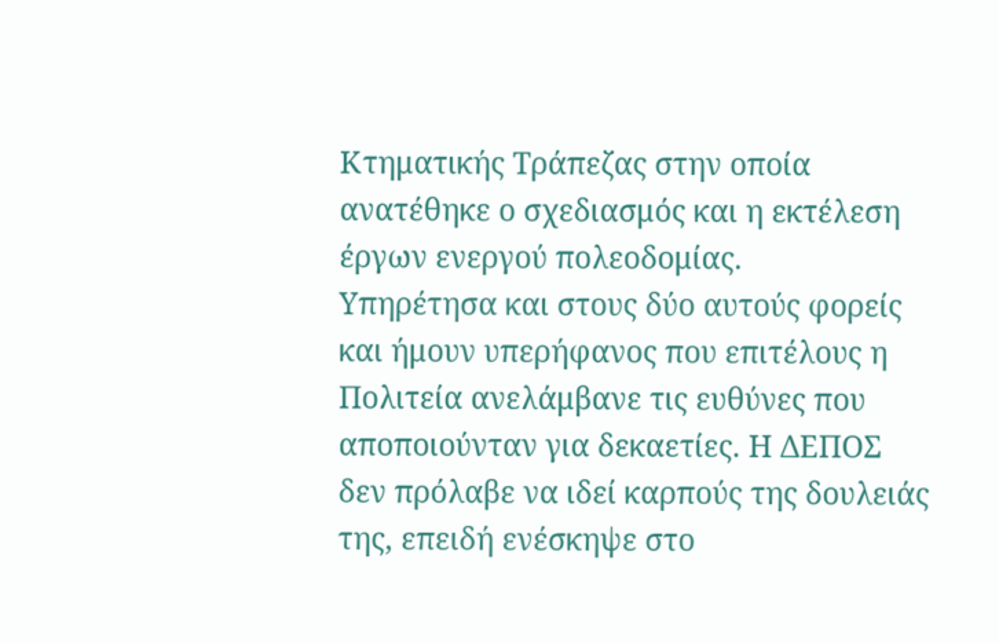Κτηματικής Τράπεζας στην οποία ανατέθηκε ο σχεδιασμός και η εκτέλεση έργων ενεργού πολεοδομίας.
Υπηρέτησα και στους δύο αυτούς φορείς και ήμουν υπερήφανος που επιτέλους η Πολιτεία ανελάμβανε τις ευθύνες που αποποιούνταν για δεκαετίες. Η ΔΕΠΟΣ δεν πρόλαβε να ιδεί καρπούς της δουλειάς της, επειδή ενέσκηψε στο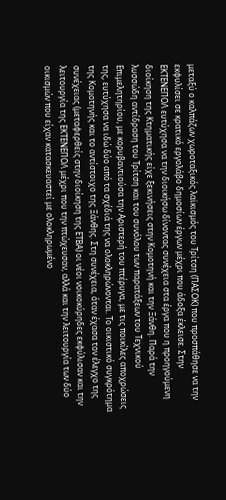μεταξύ ο καλπάζων χωροταξικός λαϊκισμός του Τρίτση (ΠΑΣΟΚ) που προσπάθησε να την εκφυλίσει σε κρατικό εργολάβο δημοσίων έργων μέχρι που άδοξα έκλεισε. Στην ΕΚΤΕΝΕΠΟΛ ευτύχησα να την διοικήσω δίνοντας συνέχεια στα έργα που η προηγούμενη διοίκηση της Κτηματικής είχε ξεκινήσεις στην Κομοτηνή και την Ξάνθη. Παρά την λυσσώδη αντίδραση του Τρίτση και του συνόλου των παρατάξεων του Τεχνικού Επιμελητηρίου, με κορυβαντιούσα την Αριστερή του πτέρυγα, με τις ποικίλες αποχρώσεις της, ευτύχησα να ιδώ δύο από τα σχέδιά της να ολοκληρώνονται. Το οικιστικό συγκρότημα της Κομοτηνής και το αντίστοιχο της Ξάνθης. Στη συνέχεια, όταν έχασα τον έλεγχο της συνέχειας (μεταφερθείς στην διοίκηση της ΕΤΒΑ) οι νέοι νοικοκύρηδες εκφύλισαν και την λειτουργία της ΕΚΤΕΝΕΠΟΛ μέχρι που την πτώχευσαν, αλλά και την λειτουργία των δύο οικισμών που είχαν κατασκευαστεί με ολοκληρωμένο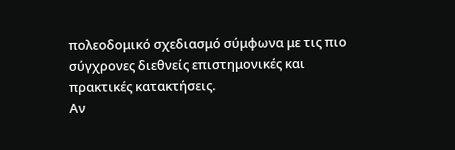πολεοδομικό σχεδιασμό σύμφωνα με τις πιο σύγχρονες διεθνείς επιστημονικές και πρακτικές κατακτήσεις.
Αν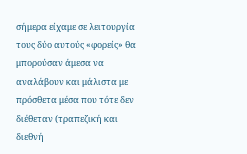σήμερα είχαμε σε λειτουργία τους δύο αυτούς «φορείς» θα μπορούσαν άμεσα να αναλάβουν και μάλιστα με πρόσθετα μέσα που τότε δεν διέθεταν (τραπεζική και διεθνή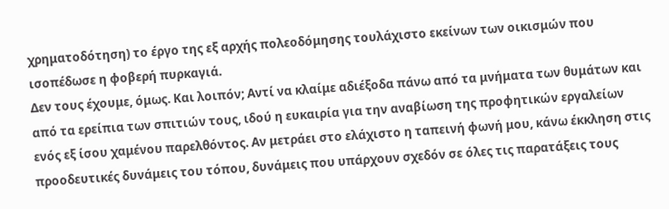χρηματοδότηση) το έργο της εξ αρχής πολεοδόμησης τουλάχιστο εκείνων των οικισμών που ισοπέδωσε η φοβερή πυρκαγιά.
Δεν τους έχουμε, όμως. Και λοιπόν; Αντί να κλαίμε αδιέξοδα πάνω από τα μνήματα των θυμάτων και από τα ερείπια των σπιτιών τους, ιδού η ευκαιρία για την αναβίωση της προφητικών εργαλείων ενός εξ ίσου χαμένου παρελθόντος. Αν μετράει στο ελάχιστο η ταπεινή φωνή μου, κάνω έκκληση στις προοδευτικές δυνάμεις του τόπου, δυνάμεις που υπάρχουν σχεδόν σε όλες τις παρατάξεις τους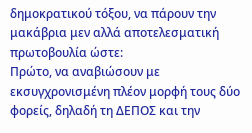δημοκρατικού τόξου, να πάρουν την μακάβρια μεν αλλά αποτελεσματική πρωτοβουλία ώστε:
Πρώτο, να αναβιώσουν με εκσυγχρονισμένη πλέον μορφή τους δύο φορείς, δηλαδή τη ΔΕΠΟΣ και την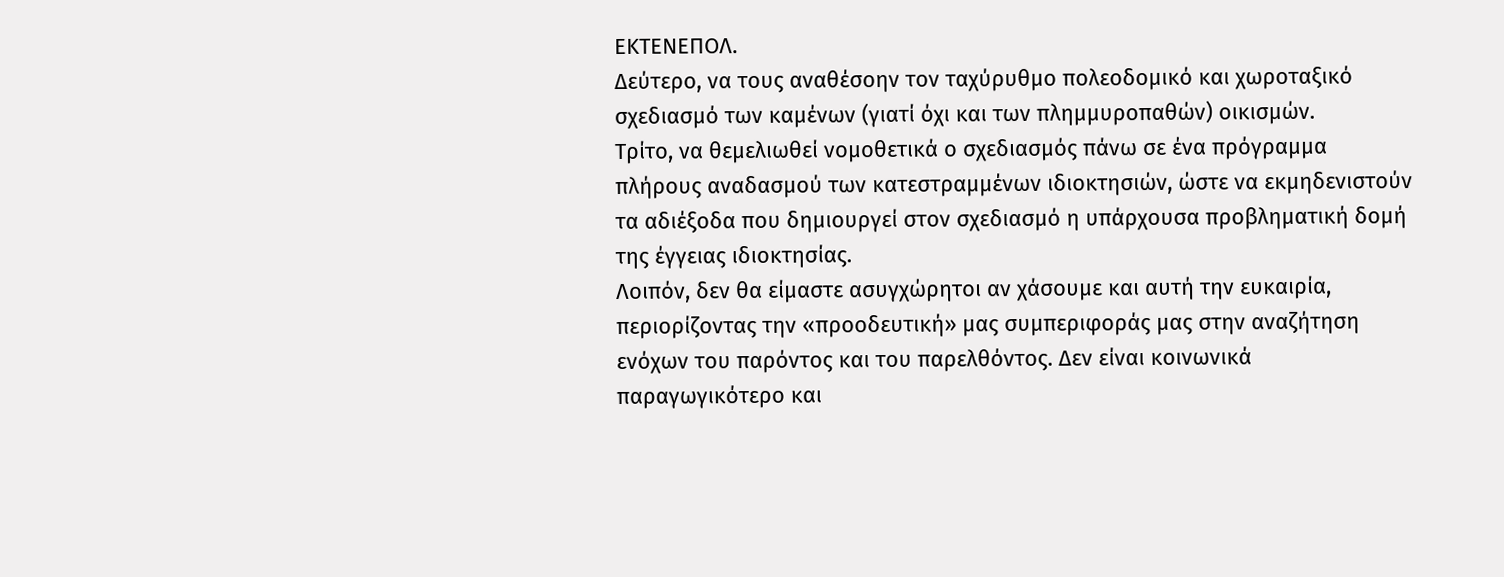ΕΚΤΕΝΕΠΟΛ.
Δεύτερο, να τους αναθέσοην τον ταχύρυθμο πολεοδομικό και χωροταξικό σχεδιασμό των καμένων (γιατί όχι και των πλημμυροπαθών) οικισμών.
Τρίτο, να θεμελιωθεί νομοθετικά ο σχεδιασμός πάνω σε ένα πρόγραμμα πλήρους αναδασμού των κατεστραμμένων ιδιοκτησιών, ώστε να εκμηδενιστούν τα αδιέξοδα που δημιουργεί στον σχεδιασμό η υπάρχουσα προβληματική δομή της έγγειας ιδιοκτησίας.
Λοιπόν, δεν θα είμαστε ασυγχώρητοι αν χάσουμε και αυτή την ευκαιρία, περιορίζοντας την «προοδευτική» μας συμπεριφοράς μας στην αναζήτηση ενόχων του παρόντος και του παρελθόντος. Δεν είναι κοινωνικά παραγωγικότερο και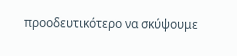προοδευτικότερο να σκύψουμε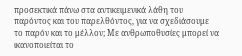προσεκτικά πάνω στα αντικειμενικά λάθη του παρόντος και του παρελθόντος, για να σχεδιάσουμε το παρόν και το μέλλον; Με ανθρωποθυσίες μπορεί να ικανοποιείται το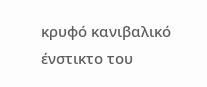κρυφό κανιβαλικό ένστικτο του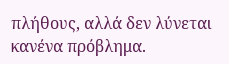πλήθους, αλλά δεν λύνεται κανένα πρόβλημα.